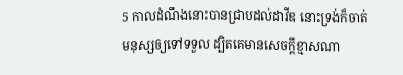5 កាលដំណឹងនោះបានជ្រាបដល់ដាវីឌ នោះទ្រង់ក៏ចាត់មនុស្សឲ្យទៅទទួល ដ្បិតគេមានសេចក្តីខ្មាសណា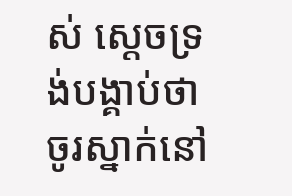ស់ ស្តេចទ្រង់បង្គាប់ថា ចូរស្នាក់នៅ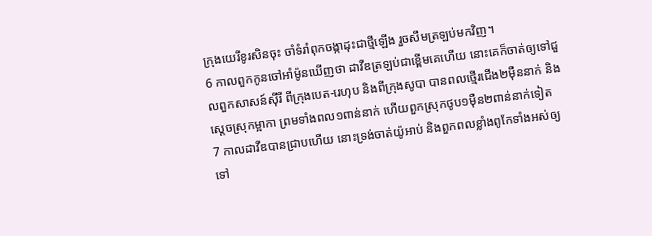ក្រុងយេរីខូរសិនចុះ ចាំទំរាំពុកចង្កាដុះជាថ្មីឡើង រួចសឹមត្រឡប់មកវិញ។
6 កាលពួកកូនចៅអាំម៉ូនឃើញថា ដាវីឌត្រឡប់ជាខ្ពើមគេហើយ នោះគេក៏ចាត់ឲ្យទៅជួលពួកសាសន៍ស៊ីរី ពីក្រុងបេត-រេហុប និងពីក្រុងសូបា បានពលថ្មើរជើង២ម៉ឺននាក់ និងស្តេចស្រុកម្អាកា ព្រមទាំងពល១ពាន់នាក់ ហើយពួកស្រុកថូប១ម៉ឺន២ពាន់នាក់ទៀត
7 កាលដាវីឌបានជ្រាបហើយ នោះទ្រង់ចាត់យ៉ូអាប់ និងពួកពលខ្លាំងពូកែទាំងអស់ឲ្យទៅ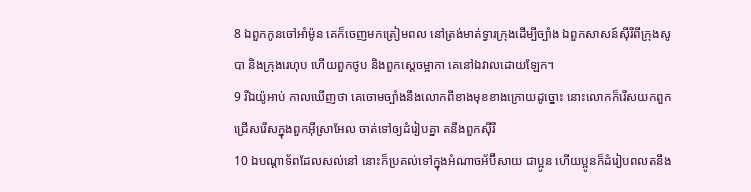8 ឯពួកកូនចៅអាំម៉ូន គេក៏ចេញមកត្រៀមពល នៅត្រង់មាត់ទ្វារក្រុងដើម្បីច្បាំង ឯពួកសាសន៍ស៊ីរីពីក្រុងសូបា និងក្រុងរេហុប ហើយពួកថូប និងពួកស្តេចម្អាកា គេនៅឯវាលដោយឡែក។
9 រីឯយ៉ូអាប់ កាលឃើញថា គេចោមច្បាំងនឹងលោកពីខាងមុខខាងក្រោយដូច្នោះ នោះលោកក៏រើសយកពួកជ្រើសរើសក្នុងពួកអ៊ីស្រាអែល ចាត់ទៅឲ្យដំរៀបគ្នា តនឹងពួកស៊ីរី
10 ឯបណ្តាទ័ពដែលសល់នៅ នោះក៏ប្រគល់ទៅក្នុងអំណាចអ័ប៊ីសាយ ជាប្អូន ហើយប្អូនក៏ដំរៀបពលតនឹង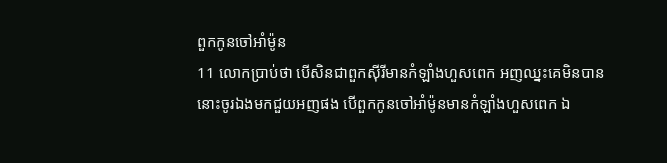ពួកកូនចៅអាំម៉ូន
11 លោកប្រាប់ថា បើសិនជាពួកស៊ីរីមានកំឡាំងហួសពេក អញឈ្នះគេមិនបាន នោះចូរឯងមកជួយអញផង បើពួកកូនចៅអាំម៉ូនមានកំឡាំងហួសពេក ឯ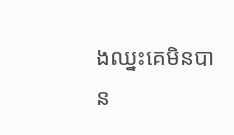ងឈ្នះគេមិនបាន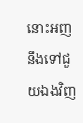នោះអញនឹងទៅជួយឯងវិញ